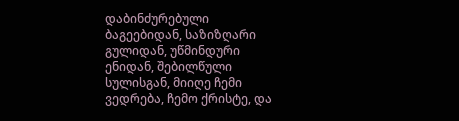დაბინძურებული ბაგეებიდან, საზიზღარი გულიდან, უწმინდური ენიდან, შებილწული სულისგან, მიიღე ჩემი ვედრება, ჩემო ქრისტე, და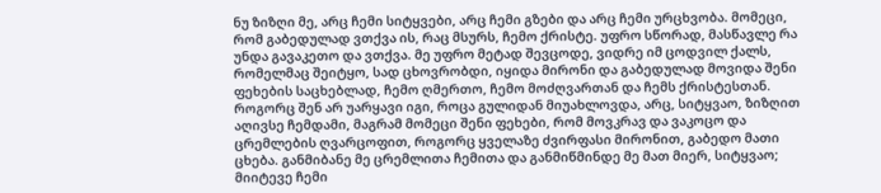ნუ ზიზღი მე, არც ჩემი სიტყვები, არც ჩემი გზები და არც ჩემი ურცხვობა. მომეცი, რომ გაბედულად ვთქვა ის, რაც მსურს, ჩემო ქრისტე. უფრო სწორად, მასწავლე რა უნდა გავაკეთო და ვთქვა. მე უფრო მეტად შევცოდე, ვიდრე იმ ცოდვილ ქალს, რომელმაც შეიტყო, სად ცხოვრობდი, იყიდა მირონი და გაბედულად მოვიდა შენი ფეხების საცხებლად, ჩემო ღმერთო, ჩემო მოძღვართან და ჩემს ქრისტესთან. როგორც შენ არ უარყავი იგი, როცა გულიდან მიუახლოვდა, არც, სიტყვაო, ზიზღით აღივსე ჩემდამი, მაგრამ მომეცი შენი ფეხები, რომ მოვკრავ და ვაკოცო და ცრემლების ღვარცოფით, როგორც ყველაზე ძვირფასი მირონით, გაბედო მათი ცხება. განმიბანე მე ცრემლითა ჩემითა და განმიწმინდე მე მათ მიერ, სიტყვაო; მიიტევე ჩემი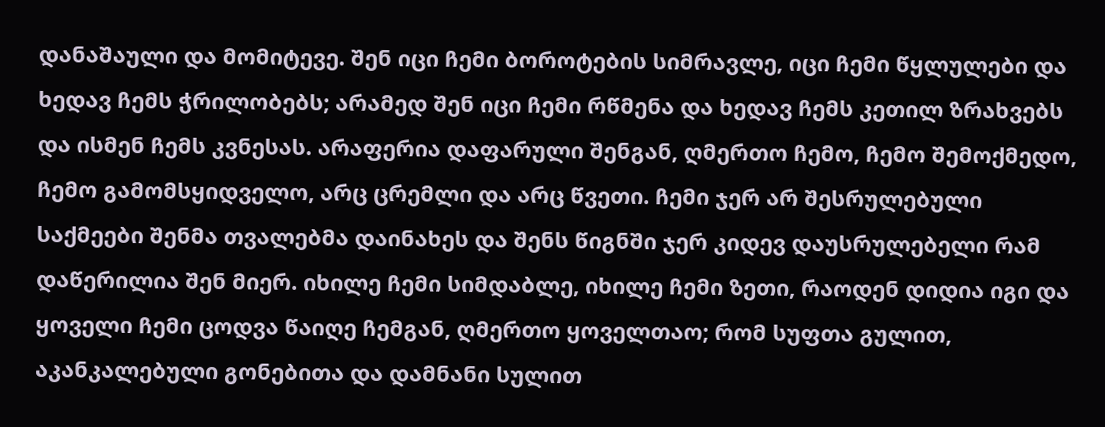დანაშაული და მომიტევე. შენ იცი ჩემი ბოროტების სიმრავლე, იცი ჩემი წყლულები და ხედავ ჩემს ჭრილობებს; არამედ შენ იცი ჩემი რწმენა და ხედავ ჩემს კეთილ ზრახვებს და ისმენ ჩემს კვნესას. არაფერია დაფარული შენგან, ღმერთო ჩემო, ჩემო შემოქმედო, ჩემო გამომსყიდველო, არც ცრემლი და არც წვეთი. ჩემი ჯერ არ შესრულებული საქმეები შენმა თვალებმა დაინახეს და შენს წიგნში ჯერ კიდევ დაუსრულებელი რამ დაწერილია შენ მიერ. იხილე ჩემი სიმდაბლე, იხილე ჩემი ზეთი, რაოდენ დიდია იგი და ყოველი ჩემი ცოდვა წაიღე ჩემგან, ღმერთო ყოველთაო; რომ სუფთა გულით, აკანკალებული გონებითა და დამნანი სულით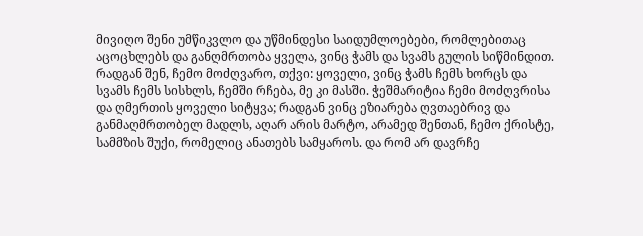მივიღო შენი უმწიკვლო და უწმინდესი საიდუმლოებები, რომლებითაც აცოცხლებს და განღმრთობა ყველა, ვინც ჭამს და სვამს გულის სიწმინდით. რადგან შენ, ჩემო მოძღვარო, თქვი: ყოველი, ვინც ჭამს ჩემს ხორცს და სვამს ჩემს სისხლს, ჩემში რჩება, მე კი მასში. ჭეშმარიტია ჩემი მოძღვრისა და ღმერთის ყოველი სიტყვა; რადგან ვინც ეზიარება ღვთაებრივ და განმაღმრთობელ მადლს, აღარ არის მარტო, არამედ შენთან, ჩემო ქრისტე, სამმზის შუქი, რომელიც ანათებს სამყაროს. და რომ არ დავრჩე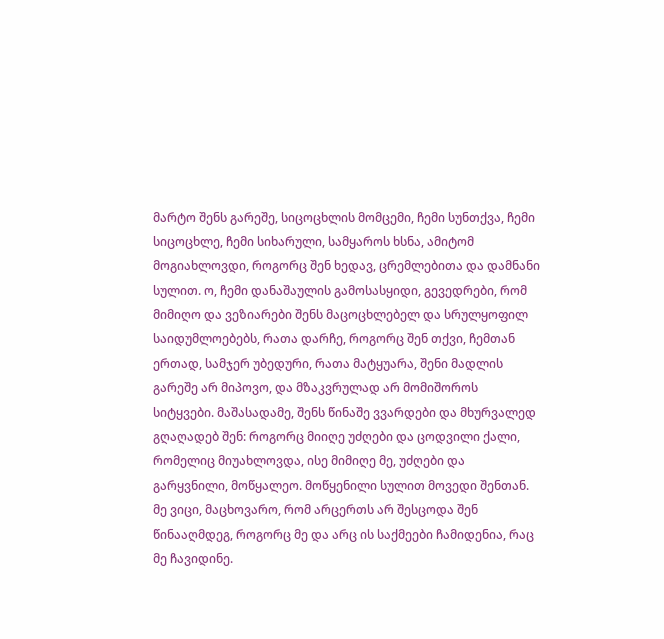მარტო შენს გარეშე, სიცოცხლის მომცემი, ჩემი სუნთქვა, ჩემი სიცოცხლე, ჩემი სიხარული, სამყაროს ხსნა, ამიტომ მოგიახლოვდი, როგორც შენ ხედავ, ცრემლებითა და დამნანი სულით. ო, ჩემი დანაშაულის გამოსასყიდი, გევედრები, რომ მიმიღო და ვეზიარები შენს მაცოცხლებელ და სრულყოფილ საიდუმლოებებს, რათა დარჩე, როგორც შენ თქვი, ჩემთან ერთად, სამჯერ უბედური, რათა მატყუარა, შენი მადლის გარეშე არ მიპოვო, და მზაკვრულად არ მომიშოროს სიტყვები. მაშასადამე, შენს წინაშე ვვარდები და მხურვალედ გღაღადებ შენ: როგორც მიიღე უძღები და ცოდვილი ქალი, რომელიც მიუახლოვდა, ისე მიმიღე მე, უძღები და გარყვნილი, მოწყალეო. მოწყენილი სულით მოვედი შენთან. მე ვიცი, მაცხოვარო, რომ არცერთს არ შესცოდა შენ წინააღმდეგ, როგორც მე და არც ის საქმეები ჩამიდენია, რაც მე ჩავიდინე.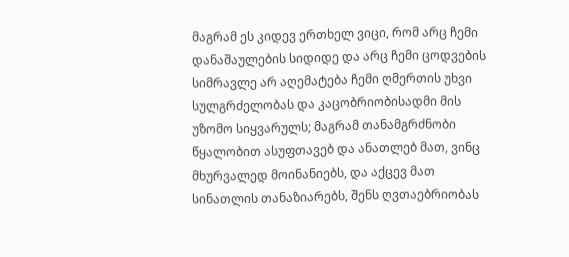მაგრამ ეს კიდევ ერთხელ ვიცი, რომ არც ჩემი დანაშაულების სიდიდე და არც ჩემი ცოდვების სიმრავლე არ აღემატება ჩემი ღმერთის უხვი სულგრძელობას და კაცობრიობისადმი მის უზომო სიყვარულს; მაგრამ თანამგრძნობი წყალობით ასუფთავებ და ანათლებ მათ, ვინც მხურვალედ მოინანიებს, და აქცევ მათ სინათლის თანაზიარებს, შენს ღვთაებრიობას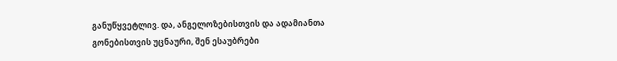განუწყვეტლივ. და, ანგელოზებისთვის და ადამიანთა გონებისთვის უცნაური, შენ ესაუბრები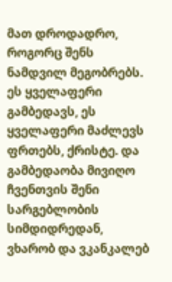მათ დროდადრო, როგორც შენს ნამდვილ მეგობრებს. ეს ყველაფერი გამბედავს, ეს ყველაფერი მაძლევს ფრთებს, ქრისტე. და გამბედაობა მივიღო ჩვენთვის შენი სარგებლობის სიმდიდრედან, ვხარობ და ვკანკალებ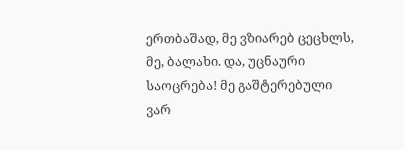ერთბაშად, მე ვზიარებ ცეცხლს, მე, ბალახი. და, უცნაური საოცრება! მე გაშტერებული ვარ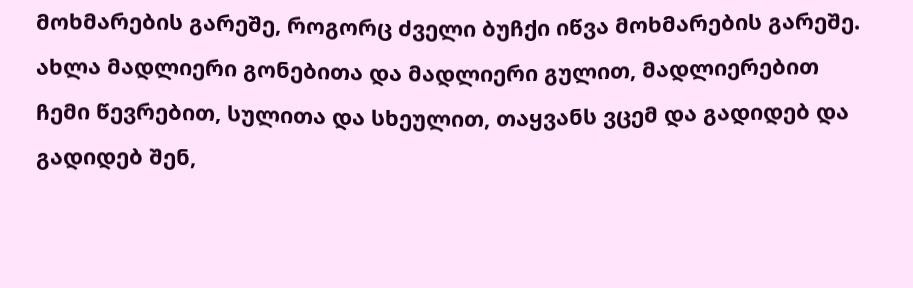მოხმარების გარეშე, როგორც ძველი ბუჩქი იწვა მოხმარების გარეშე. ახლა მადლიერი გონებითა და მადლიერი გულით, მადლიერებით ჩემი წევრებით, სულითა და სხეულით, თაყვანს ვცემ და გადიდებ და გადიდებ შენ,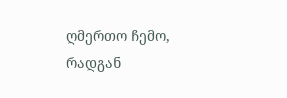ღმერთო ჩემო, რადგან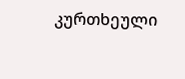კურთხეული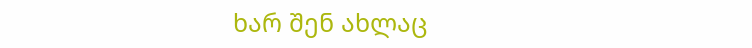ხარ შენ ახლაც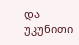და უკუნითი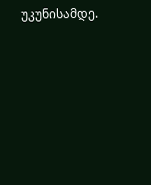უკუნისამდე.